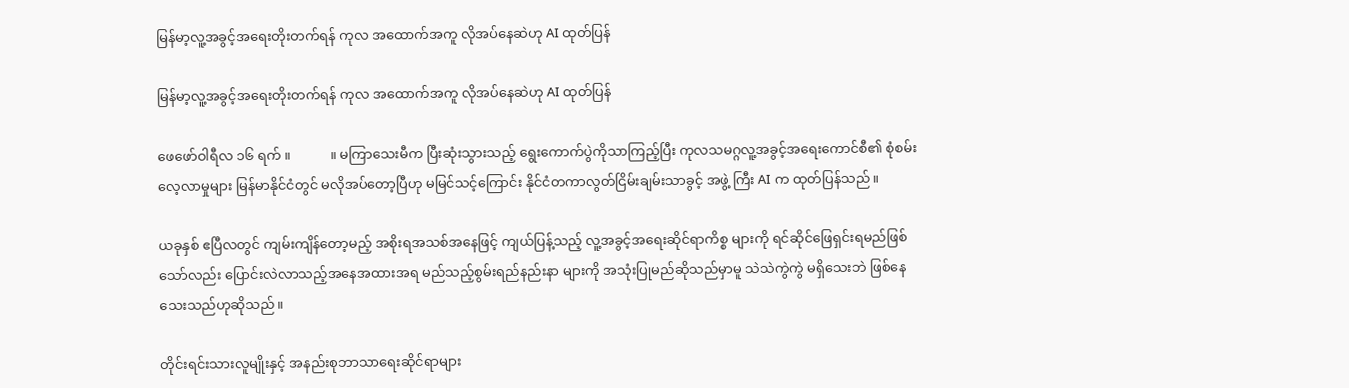မြန်မာ့လူ့အခွင့်အရေးတိုးတက်ရန် ကုလ အထောက်အကူ လိုအပ်နေဆဲဟု AI ထုတ်ပြန်

မြန်မာ့လူ့အခွင့်အရေးတိုးတက်ရန် ကုလ အထောက်အကူ လိုအပ်နေဆဲဟု AI ထုတ်ပြန်

ဖေဖော်ဝါရီလ ၁၆ ရက် ။            ။ မကြာသေးမီက ပြီးဆုံးသွားသည့် ရွေးကောက်ပွဲကိုသာကြည့်ပြီး ကုလသမဂ္ဂလူ့အခွင့်အရေးကောင်စီ၏ စုံစမ်း လေ့လာမှုများ မြန်မာနိုင်ငံတွင် မလိုအပ်တော့ပြီဟု မမြင်သင့်ကြောင်း နိုင်ငံတကာလွတ်ငြိမ်းချမ်းသာခွင့် အဖွဲ့ ကြီး AI က ထုတ်ပြန်သည်။

ယခုနှစ် ဧပြီလတွင် ကျမ်းကျိန်တော့မည့် အစိုးရအသစ်အနေဖြင့် ကျယ်ပြန့်သည့် လူ့အခွင့်အရေးဆိုင်ရာကိစ္စ များကို ရင်ဆိုင်ဖြေရှင်းရမည်ဖြစ်သော်လည်း ပြောင်းလဲလာသည့်အနေအထားအရ မည်သည့်စွမ်းရည်နည်းနာ များကို အသုံးပြုမည်ဆိုသည်မှာမူ သဲသဲကွဲကွဲ မရှိသေးဘဲ ဖြစ်နေသေးသည်ဟုဆိုသည်။

တိုင်းရင်းသားလူမျိုးနှင့် အနည်းစုဘာသာရေးဆိုင်ရာများ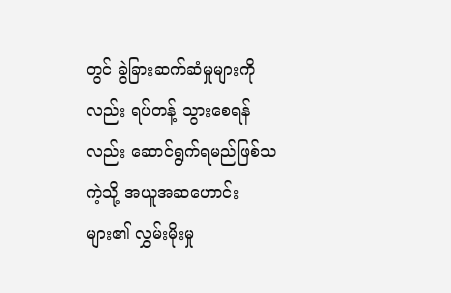တွင် ခွဲခြားဆက်ဆံမှုများကိုလည်း ရပ်တန့် သွားစေရန် လည်း ဆောင်ရွက်ရမည်ဖြစ်သကဲ့သို့ အယူအဆဟောင်းများ၏ လွှမ်းမိုးမှု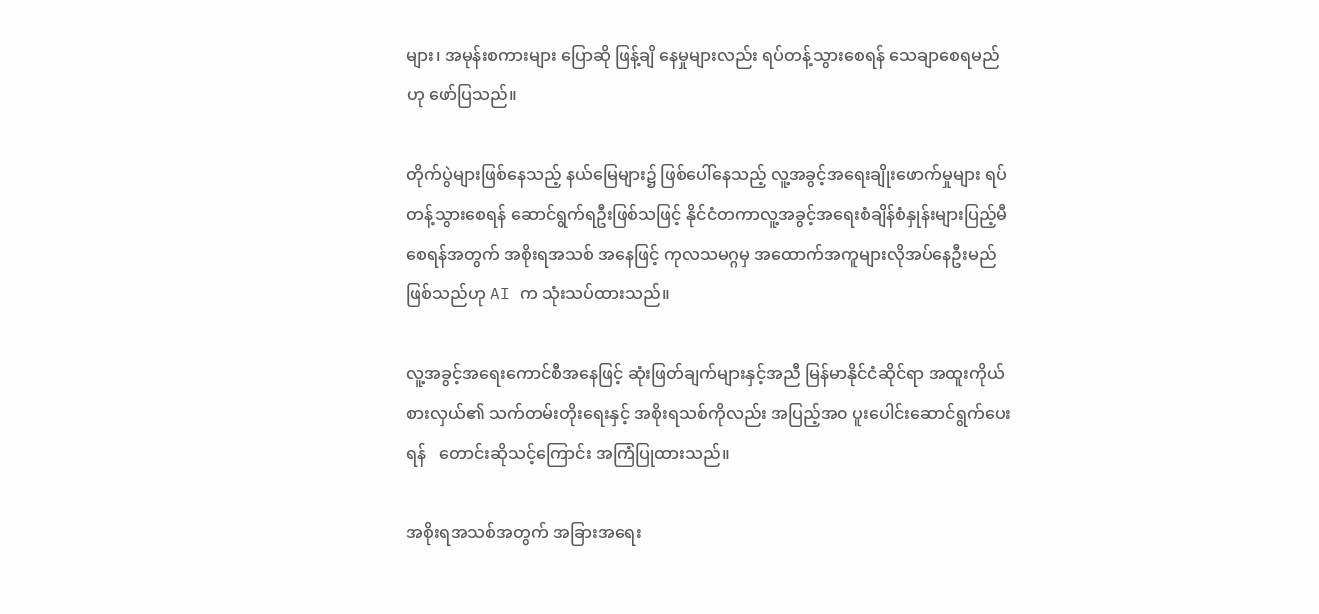များ၊ အမုန်းစကားများ ပြောဆို ဖြန့်ချိ နေမှုများလည်း ရပ်တန့်သွားစေရန် သေချာစေရမည်ဟု ဖော်ပြသည်။

တိုက်ပွဲများဖြစ်နေသည့် နယ်မြေများ၌ ဖြစ်ပေါ်နေသည့် လူ့အခွင့်အရေးချိုးဖောက်မှုများ ရပ်တန့်သွားစေရန် ဆောင်ရွက်ရဦးဖြစ်သဖြင့် နိုင်ငံတကာလူ့အခွင့်အရေးစံချိန်စံနှုန်းများပြည့်မီစေရန်အတွက် အစိုးရအသစ် အနေဖြင့် ကုလသမဂ္ဂမှ အထောက်အကူများလိုအပ်နေဦးမည်ဖြစ်သည်ဟု AI က သုံးသပ်ထားသည်။

လူ့အခွင့်အရေးကောင်စီအနေဖြင့် ဆုံးဖြတ်ချက်များနှင့်အညီ မြန်မာနိုင်ငံဆိုင်ရာ အထူးကိုယ်စားလှယ်၏ သက်တမ်းတိုးရေးနှင့် အစိုးရသစ်ကိုလည်း အပြည့်အ၀ ပူးပေါင်းဆောင်ရွက်ပေးရန်   တောင်းဆိုသင့်ကြောင်း အကြံပြုထားသည်။

အစိုးရအသစ်အတွက် အခြားအရေး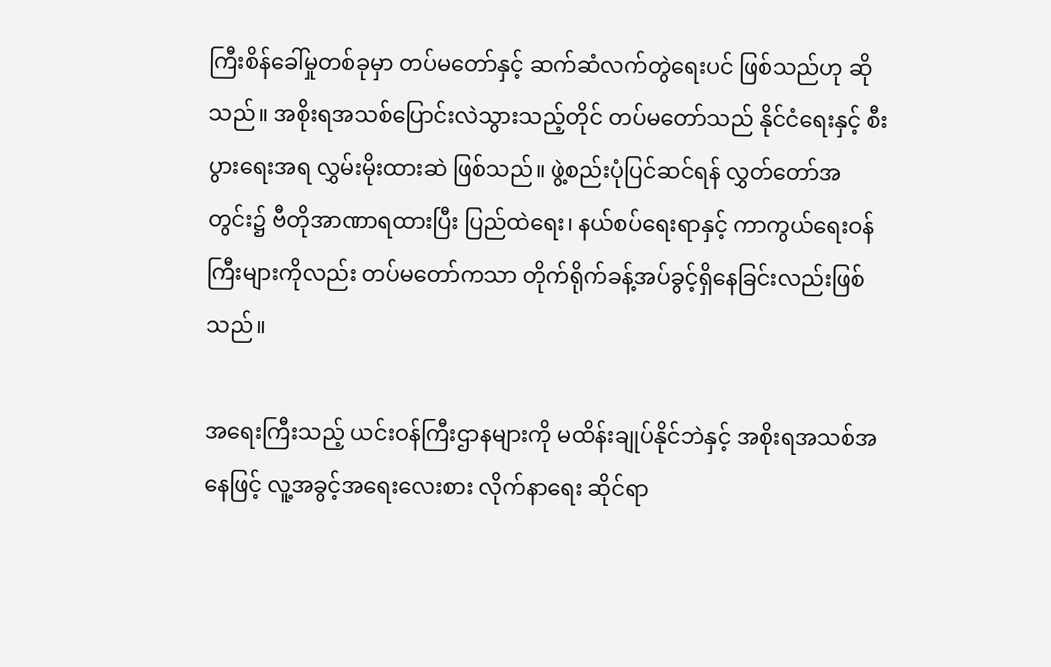ကြီးစိန်ခေါ်မှုတစ်ခုမှာ တပ်မတော်နှင့် ဆက်ဆံလက်တွဲရေးပင် ဖြစ်သည်ဟု ဆိုသည်။ အစိုးရအသစ်ပြောင်းလဲသွားသည့်တိုင် တပ်မတော်သည် နိုင်ငံရေးနှင့် စီးပွားရေးအရ လွှမ်းမိုးထားဆဲ ဖြစ်သည်။ ဖွဲ့စည်းပုံပြင်ဆင်ရန် လွှတ်တော်အတွင်း၌ ဗီတိုအာဏာရထားပြီး ပြည်ထဲရေး၊ နယ်စပ်ရေးရာနှင့် ကာကွယ်ရေးဝန်ကြီးများကိုလည်း တပ်မတော်ကသာ တိုက်ရိုက်ခန့်အပ်ခွင့်ရှိနေခြင်းလည်းဖြစ်သည်။

အရေးကြီးသည့် ယင်းဝန်ကြီးဌာနများကို မထိန်းချုပ်နိုင်ဘဲနှင့် အစိုးရအသစ်အနေဖြင့် လူ့အခွင့်အရေးလေးစား လိုက်နာရေး ဆိုင်ရာ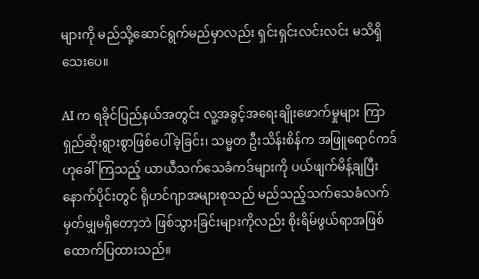များကို မည်သို့ဆောင်ရွက်မည်မှာလည်း ရှင်းရှင်းလင်းလင်း မသိရှိသေးပေ။

AI က ရခိုင်ပြည်နယ်အတွင်း လူ့အခွင့်အရေးချိုးဖောက်မှုများ ကြာရှည်ဆိုးရွားစွာဖြစ်ပေါ်ခဲ့ခြင်း၊ သမ္မတ ဦးသိန်းစိန်က အဖြူရောင်ကဒ်ဟုခေါ်ကြသည့် ယာယီသက်သေခံကဒ်များကို ပယ်ဖျက်မိန့်ချပြီး နောက်ပိုင်းတွင် ရိုဟင်ဂျာအများစုသည် မည်သည့်သက်သေခံလက်မှတ်မျှမရှိတော့ဘဲ ဖြစ်သွားခြင်းများကိုလည်း စိုးရိမ်ဖွယ်ရာအဖြစ် ထောက်ပြထားသည်။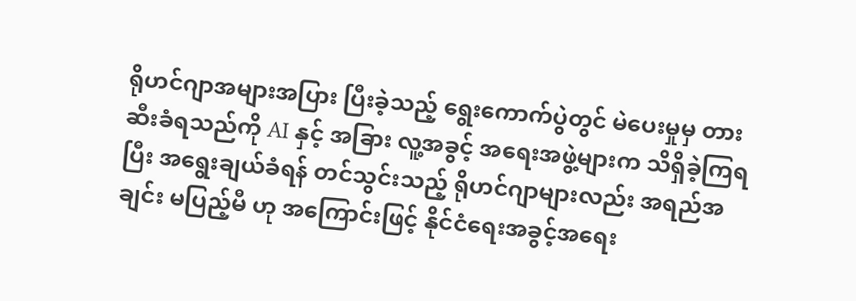ရိုဟင်ဂျာအများအပြား ပြီးခဲ့သည့် ရွေးကောက်ပွဲတွင် မဲပေးမှုမှ တားဆီးခံရသည်ကို AI နှင့် အခြား လူ့အခွင့် အရေးအဖွဲ့များက သိရှိခဲ့ကြရပြီး အရွေးချယ်ခံရန် တင်သွင်းသည့် ရိုဟင်ဂျာများလည်း အရည်အချင်း မပြည့်မီ ဟု အကြောင်းဖြင့် နိုင်ငံရေးအခွင့်အရေး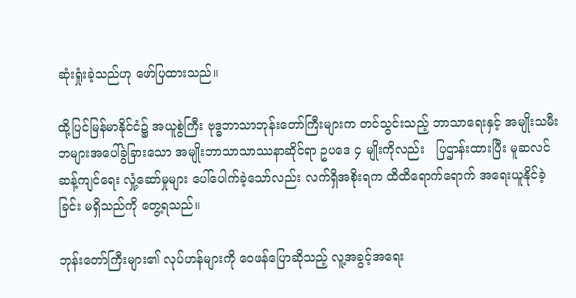ဆုံးရှုံးခဲ့သည်ဟု ဖော်ပြထားသည်။

ထို့ပြင်မြန်မာနိုင်ငံ၌ အယူစွဲကြီး ဗုဒ္ဓဘာသာဘုန်းတော်ကြီးများက တင်သွင်းသည့် ဘာသာရေးနှင့် အမျိုးသမီး ဘများအပေါ်ခွဲခြားသော အမျိုးဘာသာသာဿနာဆိုင်ရာ ဥပဒေ ၄ မျိုးကိုလည်း   ပြဌာန်းထားပြီး မူဆလင် ဆန့်ကျင်ရေး လှုံ့ဆော်မှုများ ပေါ်ပေါက်ခဲ့သော်လည်း လက်ရှိအစိုးရက ထိထိရောက်ရောက် အရေးယူနိုင်ခဲ့ခြင်း မရှိသည်ကို တွေ့ရသည်။

ဘုန်းတော်ကြီးများ၏ လုပ်ဟန်များကို ဝေဖန်ပြောဆိုသည့် လူ့အခွင့်အရေး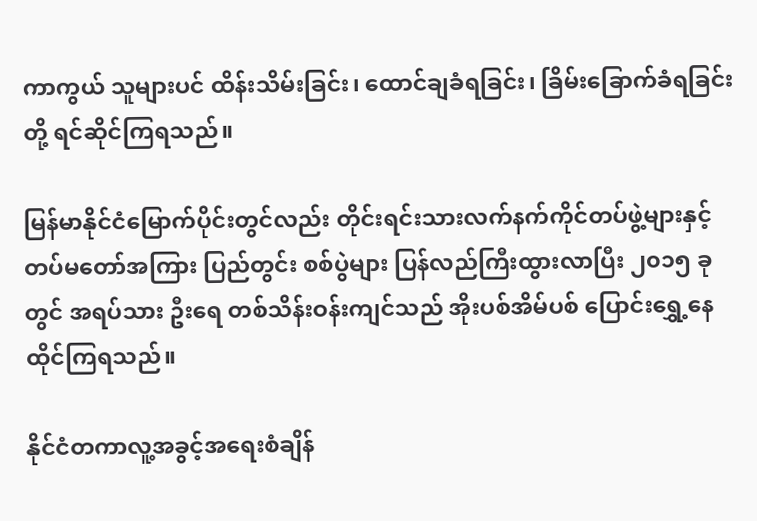ကာကွယ် သူများပင် ထိန်းသိမ်းခြင်း၊ ထောင်ချခံရခြင်း၊ ခြိမ်းခြောက်ခံရခြင်းတို့ ရင်ဆိုင်ကြရသည်။

မြန်မာနိုင်ငံမြောက်ပိုင်းတွင်လည်း တိုင်းရင်းသားလက်နက်ကိုင်တပ်ဖွဲ့များနှင့် တပ်မတော်အကြား ပြည်တွင်း စစ်ပွဲများ ပြန်လည်ကြီးထွားလာပြီး ၂၀၁၅ ခုတွင် အရပ်သား ဦးရေ တစ်သိန်းဝန်းကျင်သည် အိုးပစ်အိမ်ပစ် ပြောင်းရွှေ့နေထိုင်ကြရသည်။

နိုင်ငံတကာလူ့အခွင့်အရေးစံချိန်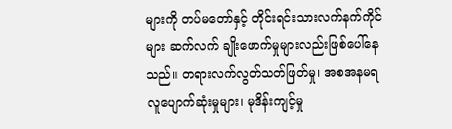များကို တပ်မတော်နှင့် တိုင်းရင်းသားလက်နက်ကိုင်များ ဆက်လက် ချိုးဖောက်မှုများလည်းဖြစ်ပေါ်နေသည်။ တရားလက်လွတ်သတ်ဖြတ်မှု၊ အစအနမရ လူပျောက်ဆုံးမှုများ၊ မုဒိန်းကျင့်မှု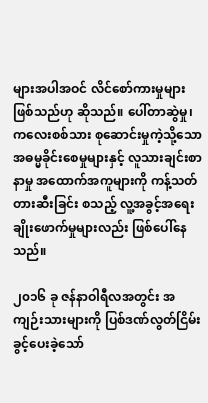များအပါအဝင် လိင်စော်ကားမှုများ ဖြစ်သည်ဟု ဆိုသည်။ ပေါ်တာဆွဲမှု၊ ကလေးစစ်သား စုဆောင်းမှုကဲ့သို့သော အဓမ္မခိုင်းစေမှုများနှင့် လူသားချင်းစာနာမှု အထောက်အကူများကို ကန့်သတ် တားဆီးခြင်း စသည့် လူ့အခွင့်အရေးချိုးဖောက်မှုများလည်း ဖြစ်ပေါ်နေသည်။

၂၀၁၆ ခု ဇန်နာဝါရီလအတွင်း အကျဉ်းသားများကို ပြစ်ဒဏ်လွတ်ငြိမ်းခွင့်ပေးခဲ့သော်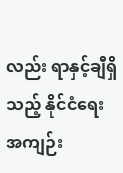လည်း ရာနှင့်ချီရှိသည့် နိုင်ငံရေးအကျဉ်း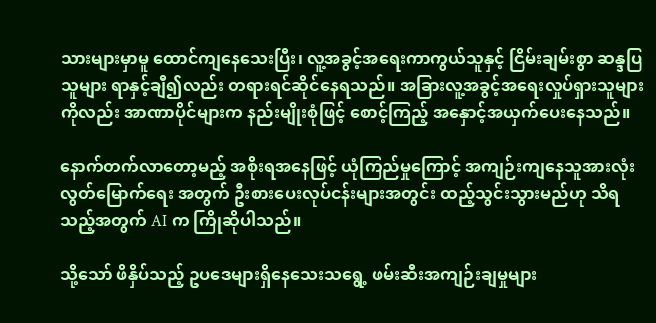သားများမှာမူ ထောင်ကျနေသေးပြီး၊ လူ့အခွင့်အရေးကာကွယ်သူနှင့် ငြိမ်းချမ်းစွာ ဆန္ဒပြသူများ ရာနှင့်ချီ၍လည်း တရားရင်ဆိုင်နေရသည်။ အခြားလူ့အခွင့်အရေးလှုပ်ရှားသူများကိုလည်း အာဏာပိုင်များက နည်းမျိုးစုံဖြင့် စောင့်ကြည့် အနှောင့်အယှက်ပေးနေသည်။

နောက်တက်လာတော့မည့် အစိုးရအနေဖြင့် ယုံကြည်မှုကြောင့် အကျဉ်းကျနေသူအားလုံး လွတ်မြောက်ရေး အတွက် ဦးစားပေးလုပ်ငန်းများအတွင်း ထည့်သွင်းသွားမည်ဟု သိရသည့်အတွက် AI က ကြိုဆိုပါသည်။

သို့သော် ဖိနှိပ်သည့် ဥပဒေများရှိနေသေးသရွေ့ ဖမ်းဆီးအကျဉ်းချမှုများ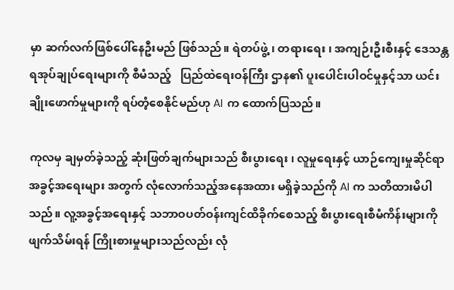မှာ ဆက်လက်ဖြစ်ပေါ်နေဦးမည် ဖြစ်သည်။ ရဲတပ်ဖွဲ့၊ တရားရေး၊ အကျဉ်းဦးစီးနှင့် ဒေသန္တရအုပ်ချုပ်ရေးများကို စီမံသည့်   ပြည်ထဲရေးဝန်ကြီး ဌာန၏ ပူးပေါင်းပါဝင်မှုနှင့်သာ ယင်းချိုးဖောက်မှုများကို ရပ်တံ့စေနိုင်မည်ဟု AI က ထောက်ပြသည်။

ကုလမှ ချမှတ်ခဲ့သည့် ဆုံးဖြတ်ချက်များသည် စီးပွားရေး၊ လူမှုရေးနှင့် ယာဉ်ကျေးမှုဆိုင်ရာ အခွင့်အရေးများ အတွက် လုံလောက်သည့်အနေအထား မရှိခဲ့သည်ကို AI က သတိထားမိပါသည်။ လူ့အခွင့်အရေးနှင့် သဘာဝပတ်ဝန်းကျင်ထိခိုက်စေသည့် စီးပွားရေးစီမံကိန်းများကို ဖျက်သိမ်းရန် ကြိုးစားမှုများသည်လည်း လုံ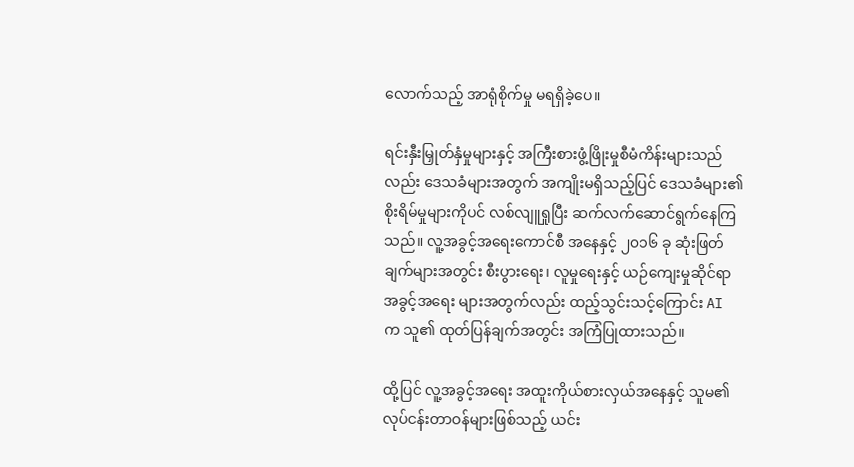လောက်သည့် အာရုံစိုက်မှု မရရှိခဲ့ပေ။

ရင်းနှီးမြှုတ်နှံမှုများနှင့် အကြီးစားဖွံ့ဖြိုးမှုစီမံကိန်းများသည်လည်း ဒေသခံများအတွက် အကျိုးမရှိသည့်ပြင် ဒေသခံများ၏ စိုးရိမ်မှုများကိုပင် လစ်လျူရှုပြီး ဆက်လက်ဆောင်ရွက်နေကြသည်။ လူ့အခွင့်အရေးကောင်စီ အနေနှင့် ၂၀၁၆ ခု ဆုံးဖြတ်ချက်များအတွင်း စီးပွားရေး၊ လူမှုရေးနှင့် ယဉ်ကျေးမှုဆိုင်ရာ အခွင့်အရေး များအတွက်လည်း ထည့်သွင်းသင့်ကြောင်း AI က သူ၏ ထုတ်ပြန်ချက်အတွင်း အကြံပြုထားသည်။

ထို့ပြင် လူ့အခွင့်အရေး အထူးကိုယ်စားလှယ်အနေနှင့် သူမ၏ လုပ်ငန်းတာဝန်များဖြစ်သည့် ယင်း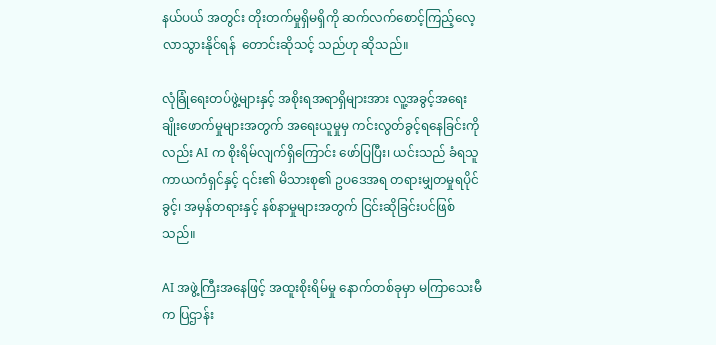နယ်ပယ် အတွင်း တိုးတက်မှုရှိမရှိကို ဆက်လက်စောင့်ကြည့်လေ့လာသွားနိုင်ရန်  တောင်းဆိုသင့် သည်ဟု ဆိုသည်။

လုံခြုံရေးတပ်ဖွဲ့များနှင့် အစိုးရအရာရှိများအား လူ့အခွင့်အရေးချိုးဖောက်မှုများအတွက် အရေးယူမှုမှ ကင်းလွတ်ခွင့်ရနေခြင်းကိုလည်း AI က စိုးရိမ်လျက်ရှိကြောင်း ဖော်ပြပြီး၊ ယင်းသည် ခံရသူကာယကံရှင်နှင့် ၎င်း၏ မိသားစု၏ ဥပဒေအရ တရားမျှတမှုရပိုင်ခွင့်၊ အမှန်တရားနှင့် နစ်နာမှုများအတွက် ငြင်းဆိုခြင်းပင်ဖြစ်သည်။

AI အဖွဲ့ကြီးအနေဖြင့် အထူးစိုးရိမ်မှု နောက်တစ်ခုမှာ မကြာသေးမီက ပြဌာန်း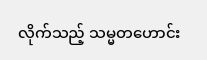လိုက်သည့် သမ္မတဟောင်း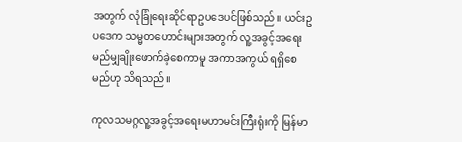အတွက် လုံခြုံရေးဆိုင်ရာဥပဒေပင်ဖြစ်သည်။ ယင်းဥပဒေက သမ္မတဟောင်းများအတွက် လူ့အခွင့်အရေး မည်မျှချိုးဖောက်ခဲ့စေကာမူ အကာအကွယ် ရရှိစေမည်ဟု သိရသည်။

ကုလသမဂ္ဂလူ့အခွင့်အရေးမဟာမင်းကြီးရုံးကို မြန်မာ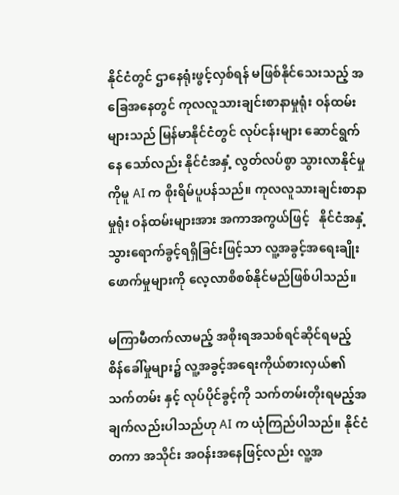နိုင်ငံတွင် ဌာနေရုံးဖွင့်လှစ်ရန် မဖြစ်နိုင်သေးသည့် အခြေအနေတွင် ကုလလူသားချင်းစာနာမှုရုံး ဝန်ထမ်းများသည် မြန်မာနိုင်ငံတွင် လုပ်ငန်းများ ဆောင်ရွက်နေ သော်လည်း နိုင်ငံအနှံ့ လွတ်လပ်စွာ သွားလာနိုင်မှုကိုမူ AI က စိုးရိမ်ပူပန်သည်။ ကုလလူသားချင်းစာနာမှုရုံး ဝန်ထမ်းများအား အကာအကွယ်ဖြင့်   နိုင်ငံအနှံ့သွားရောက်ခွင့်ရရှိခြင်းဖြင့်သာ လူ့အခွင့်အရေးချိုးဖောက်မှုများကို လေ့လာစိစစ်နိုင်မည်ဖြစ်ပါသည်။

မကြာမီတက်လာမည့် အစိုးရအသစ်ရင်ဆိုင်ရမည့် စိန်ခေါ်မှုများ၌ လူ့အခွင့်အရေးကိုယ်စားလှယ်၏ သက်တမ်း နှင့် လုပ်ပိုင်ခွင့်ကို သက်တမ်းတိုးရမည့်အချက်လည်းပါသည်ဟု AI က ယုံကြည်ပါသည်။ နိုင်ငံတကာ အသိုင်း အဝန်းအနေဖြင့်လည်း လူ့အ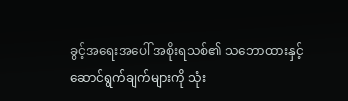ခွင့်အရေးအပေါ် အစိုးရသစ်၏ သဘောထားနှင့် ဆောင်ရွက်ချက်များကို သုံး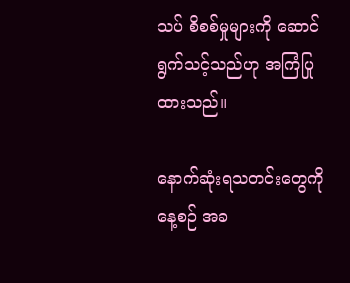သပ် စိစစ်မှုများကို ဆောင်ရွက်သင့်သည်ဟု အကြံပြုထားသည်။

နောက်ဆုံးရသတင်းတွေကို နေ့စဉ် အခ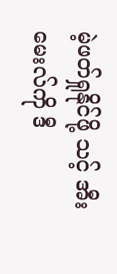မဲ့ဖတ်ရှုနိုင်ဖို့ သင့် အီးမေးလ်ကို ဒီ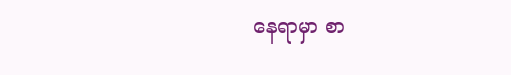နေရာမှာ စာ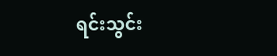ရင်းသွင်း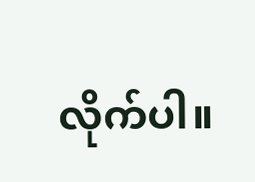လိုက်ပါ။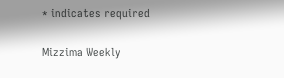* indicates required

Mizzima Weekly